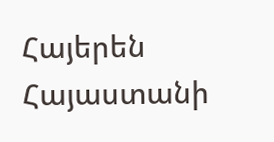Հայերեն
Հայաստանի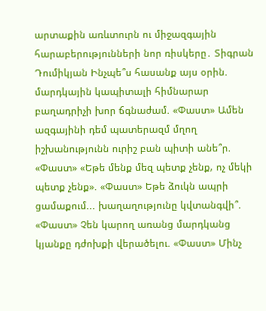արտաքին առևտուրն ու միջազգային հարաբերությունների նոր ռիսկերը․ Տիգրան Դումիկյան Ինչպե՞ս հասանք այս օրին. մարդկային կապիտալի հիմնարար բաղադրիչի խոր ճգնաժամ. «Փաստ» Ամեն ազգայինի դեմ պատերազմ մղող իշխանությունն ուրիշ բան պիտի անե՞ր. «Փաստ» «Եթե մենք մեզ պետք չենք, ոչ մեկի պետք չենք». «Փաստ» Եթե ձուկն ապրի ցամաքում... խաղաղությունը կվտանգվի՞. «Փաստ» Չեն կարող առանց մարդկանց կյանքը դժոխքի վերածելու. «Փաստ» Մինչ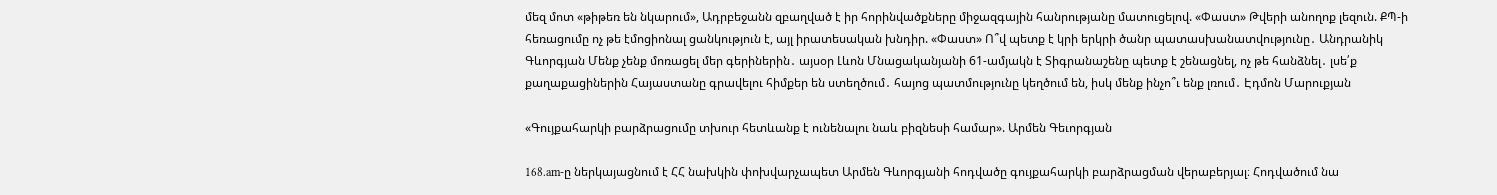մեզ մոտ «թիթեռ են նկարում», Ադրբեջանն զբաղված է իր հորինվածքները միջազգային հանրությանը մատուցելով. «Փաստ» Թվերի անողոք լեզուն. ՔՊ-ի հեռացումը ոչ թե էմոցիոնալ ցանկություն է, այլ իրատեսական խնդիր. «Փաստ» Ո՞վ պետք է կրի երկրի ծանր պատասխանատվությունը․ Անդրանիկ Գևորգյան Մենք չենք մոռացել մեր գերիներին․ այսօր Լևոն Մնացականյանի 61-ամյակն է Տիգրանաշենը պետք է շենացնել, ոչ թե հանձնել․ լսե՛ք քաղաքացիներին Հայաստանը գրավելու հիմքեր են ստեղծում․ հայոց պատմությունը կեղծում են, իսկ մենք ինչո՞ւ ենք լռում․ Էդմոն Մարուքյան

«Գույքահարկի բարձրացումը տխուր հետևանք է ունենալու նաև բիզնեսի համար». Արմեն Գեւորգյան

168․am-ը ներկայացնում է ՀՀ նախկին փոխվարչապետ Արմեն Գևորգյանի հոդվածը գույքահարկի բարձրացման վերաբերյալ։ Հոդվածում նա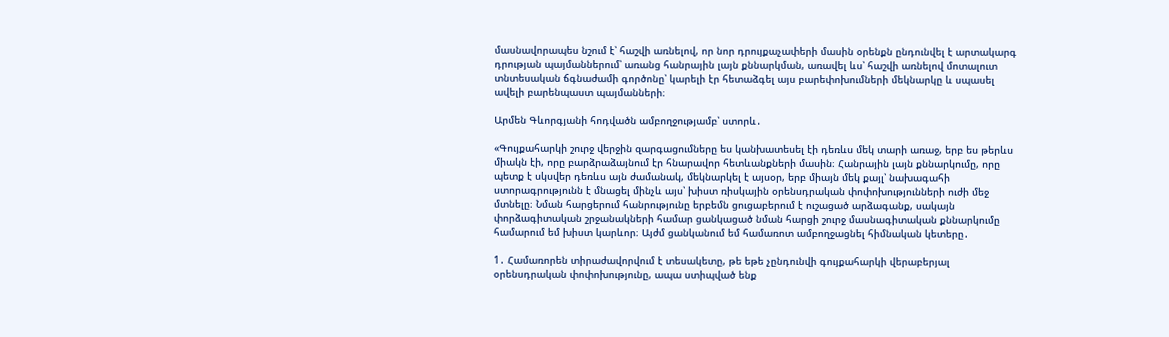մասնավորապես նշում է՝ հաշվի առնելով, որ նոր դրույքաչափերի մասին օրենքն ընդունվել է արտակարգ դրության պայմաններում՝ առանց հանրային լայն քննարկման, առավել ևս՝ հաշվի առնելով մոտալուտ տնտեսական ճգնաժամի գործոնը՝ կարելի էր հետաձգել այս բարեփոխումների մեկնարկը և սպասել ավելի բարենպաստ պայմանների։

Արմեն Գևորգյանի հոդվածն ամբողջությամբ՝ ստորև․

«Գույքահարկի շուրջ վերջին զարգացումները ես կանխատեսել էի դեռևս մեկ տարի առաջ, երբ ես թերևս միակն էի, որը բարձրաձայնում էր հնարավոր հետևանքների մասին։ Հանրային լայն քննարկումը, որը պետք է սկսվեր դեռևս այն ժամանակ, մեկնարկել է այսօր, երբ միայն մեկ քայլ՝ նախագահի ստորագրությունն է մնացել մինչև այս՝ խիստ ռիսկային օրենսդրական փոփոխությունների ուժի մեջ մտնելը։ Նման հարցերում հանրությունը երբեմն ցուցաբերում է ուշացած արձագանք, սակայն փորձագիտական շրջանակների համար ցանկացած նման հարցի շուրջ մասնագիտական քննարկումը համարում եմ խիստ կարևոր։ Այժմ ցանկանում եմ համառոտ ամբողջացնել հիմնական կետերը․

1․ Համառորեն տիրաժավորվում է տեսակետը, թե եթե չընդունվի գույքահարկի վերաբերյալ օրենսդրական փոփոխությունը, ապա ստիպված ենք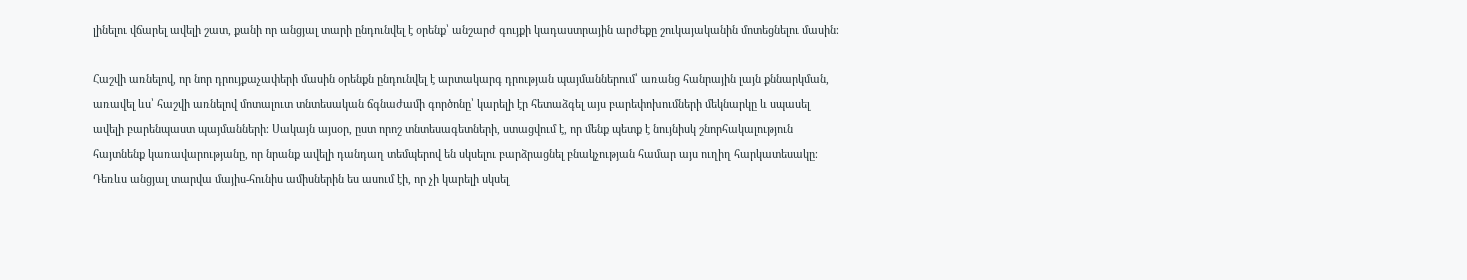լինելու վճարել ավելի շատ, քանի որ անցյալ տարի ընդունվել է օրենք՝ անշարժ գույքի կադաստրային արժեքը շուկայականին մոտեցնելու մասին։

Հաշվի առնելով, որ նոր դրույքաչափերի մասին օրենքն ընդունվել է արտակարգ դրության պայմաններում՝ առանց հանրային լայն քննարկման, առավել ևս՝ հաշվի առնելով մոտալուտ տնտեսական ճգնաժամի գործոնը՝ կարելի էր հետաձգել այս բարեփոխումների մեկնարկը և սպասել ավելի բարենպաստ պայմանների։ Սակայն այսօր, ըստ որոշ տնտեսագետների, ստացվում է, որ մենք պետք է նույնիսկ շնորհակալություն հայտնենք կառավարությանը, որ նրանք ավելի դանդաղ տեմպերով են սկսելու բարձրացնել բնակչության համար այս ուղիղ հարկատեսակը։ Դեռևս անցյալ տարվա մայիս-հունիս ամիսներին ես ասում էի, որ չի կարելի սկսել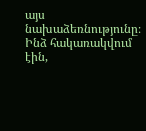այս նախաձեռնությունը։ Ինձ հակառակվում էին,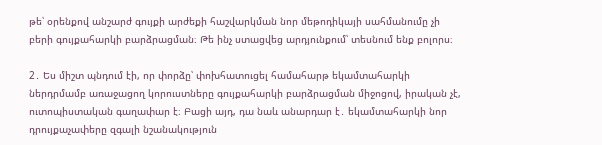թե՝ օրենքով անշարժ գույքի արժեքի հաշվարկման նոր մեթոդիկայի սահմանումը չի բերի գույքահարկի բարձրացման։ Թե ինչ ստացվեց արդյունքում՝ տեսնում ենք բոլորս։

2․ Ես միշտ պնդում էի, որ փորձը՝ փոխհատուցել համահարթ եկամտահարկի ներդրմամբ առաջացող կորուստները գույքահարկի բարձրացման միջոցով, իրական չէ, ուտոպիստական գաղափար է։ Բացի այդ, դա նաև անարդար է․ եկամտահարկի նոր դրույքաչափերը զգալի նշանակություն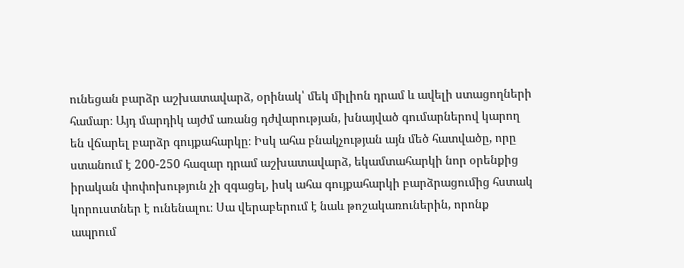ունեցան բարձր աշխատավարձ, օրինակ՝ մեկ միլիոն դրամ և ավելի ստացողների համար։ Այդ մարդիկ այժմ առանց դժվարության, խնայված գումարներով կարող են վճարել բարձր գույքահարկը։ Իսկ ահա բնակչության այն մեծ հատվածը, որը ստանում է 200-250 հազար դրամ աշխատավարձ, եկամտահարկի նոր օրենքից իրական փոփոխություն չի զգացել, իսկ ահա գույքահարկի բարձրացումից հստակ կորուստներ է ունենալու։ Սա վերաբերում է նաև թոշակառուներին, որոնք ապրում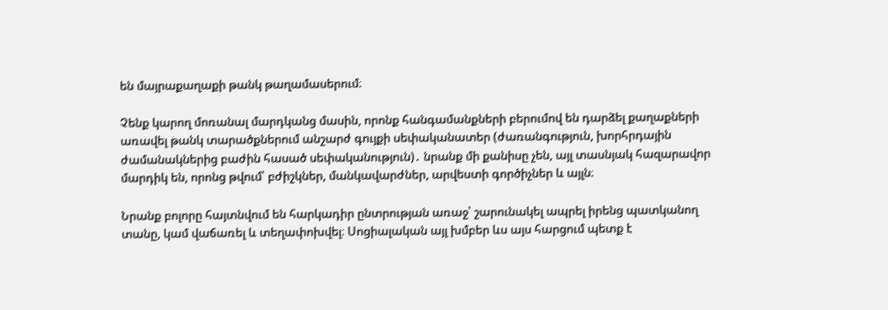են մայրաքաղաքի թանկ թաղամասերում։

Չենք կարող մոռանալ մարդկանց մասին, որոնք հանգամանքների բերումով են դարձել քաղաքների առավել թանկ տարածքներում անշարժ գույքի սեփականատեր (ժառանգություն, խորհրդային ժամանակներից բաժին հասած սեփականություն)․ նրանք մի քանիսը չեն, այլ տասնյակ հազարավոր մարդիկ են, որոնց թվում՝ բժիշկներ, մանկավարժներ, արվեստի գործիչներ և այլն։

Նրանք բոլորը հայտնվում են հարկադիր ընտրության առաջ՝ շարունակել ապրել իրենց պատկանող տանը, կամ վաճառել և տեղափոխվել։ Սոցիալական այլ խմբեր ևս այս հարցում պետք է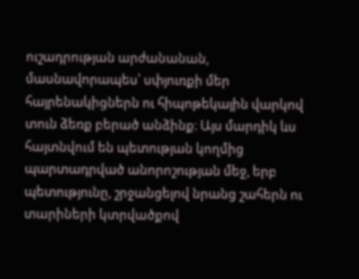ուշադրության արժանանան, մասնավորապես՝ սփյուռքի մեր հայրենակիցներն ու հիպոթեկային վարկով տուն ձեռք բերած անձինք։ Այս մարդիկ ևս հայտնվում են պետության կողմից պարտադրված անորոշության մեջ, երբ պետությունը, շրջանցելով նրանց շահերն ու տարիների կտրվածքով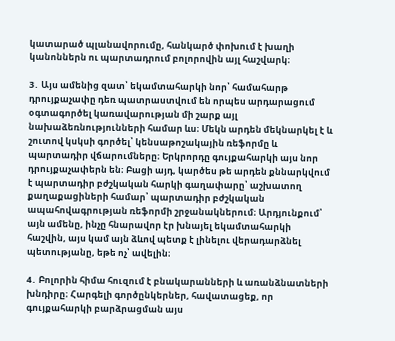կատարած պլանավորումը, հանկարծ փոխում է խաղի կանոններն ու պարտադրում բոլորովին այլ հաշվարկ։

3․ Այս ամենից զատ՝ եկամտահարկի նոր՝ համահարթ դրույքաչափը դեռ պատրաստվում են որպես արդարացում օգտագործել կառավարության մի շարք այլ նախաձեռնությունների համար ևս։ Մեկն արդեն մեկնարկել է և շուտով կսկսի գործել՝ կենսաթոշակային ռեֆորմը և պարտադիր վճարումները։ Երկրորդը գույքահարկի այս նոր դրույքաչափերն են։ Բացի այդ, կարծես թե արդեն քննարկվում է պարտադիր բժշկական հարկի գաղափարը՝ աշխատող քաղաքացիների համար՝ պարտադիր բժշկական ապահովագրության ռեֆորմի շրջանակներում։ Արդյունքում՝ այն ամենը, ինչը հնարավոր էր խնայել եկամտահարկի հաշվին, այս կամ այն ձևով պետք է լինելու վերադարձնել պետությանը, եթե ոչ՝ ավելին։

4․ Բոլորին հիմա հուզում է բնակարանների և առանձնատների խնդիրը։ Հարգելի գործընկերներ, հավատացեք, որ գույքահարկի բարձրացման այս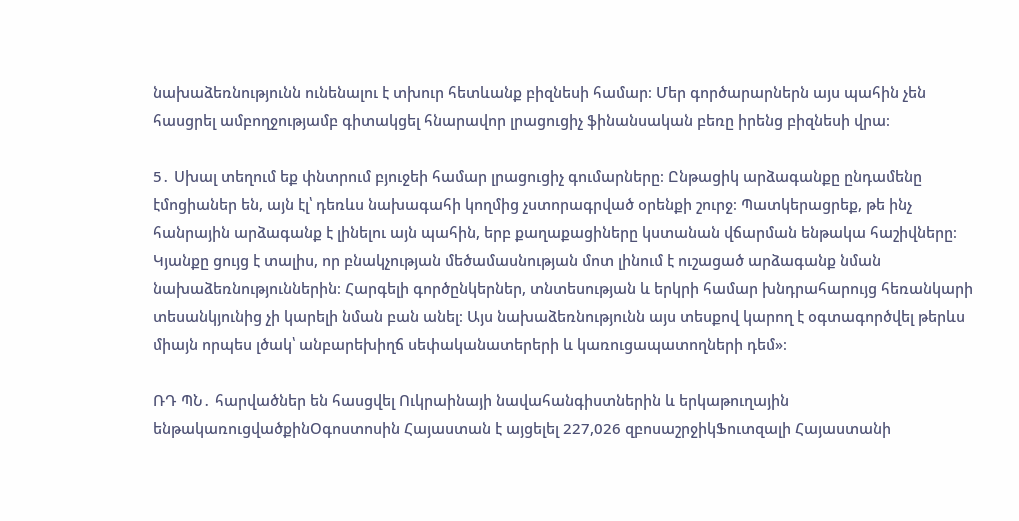նախաձեռնությունն ունենալու է տխուր հետևանք բիզնեսի համար։ Մեր գործարարներն այս պահին չեն հասցրել ամբողջությամբ գիտակցել հնարավոր լրացուցիչ ֆինանսական բեռը իրենց բիզնեսի վրա։

5․ Սխալ տեղում եք փնտրում բյուջեի համար լրացուցիչ գումարները։ Ընթացիկ արձագանքը ընդամենը էմոցիաներ են, այն էլ՝ դեռևս նախագահի կողմից չստորագրված օրենքի շուրջ։ Պատկերացրեք, թե ինչ հանրային արձագանք է լինելու այն պահին, երբ քաղաքացիները կստանան վճարման ենթակա հաշիվները։ Կյանքը ցույց է տալիս, որ բնակչության մեծամասնության մոտ լինում է ուշացած արձագանք նման նախաձեռնություններին։ Հարգելի գործընկերներ, տնտեսության և երկրի համար խնդրահարույց հեռանկարի տեսանկյունից չի կարելի նման բան անել։ Այս նախաձեռնությունն այս տեսքով կարող է օգտագործվել թերևս միայն որպես լծակ՝ անբարեխիղճ սեփականատերերի և կառուցապատողների դեմ»։

ՌԴ ՊՆ․ հարվածներ են հասցվել Ուկրաինայի նավահանգիստներին և երկաթուղային ենթակառուցվածքինՕգոստոսին Հայաստան է այցելել 227,026 զբոսաշրջիկՖուտզալի Հայաստանի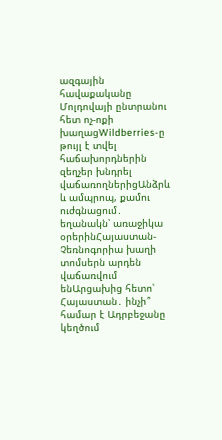ազգային հավաքականը Մոլդովայի ընտրանու հետ ոչ-ոքի խաղացWildberries-ը թույլ է տվել հաճախորդներին զեղչեր խնդրել վաճառողներիցԱնձրև և ամպրոպ, քամու ուժգնացում․ եղանակն՝ առաջիկա օրերինՀայաստան-Չեռնոգորիա խաղի տոմսերն արդեն վաճառվում ենԱրցախից հետո՝ Հայաստան․ ինչի՞ համար է Ադրբեջանը կեղծում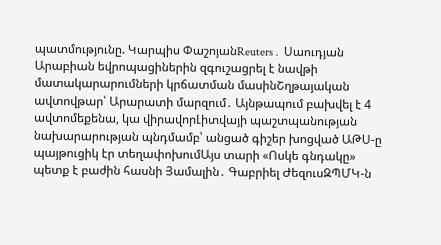պատմությունը. Կարպիս ՓաշոյանReuters․ Սաուդյան Արաբիան եվրոպացիներին զգուշացրել է նավթի մատակարարումների կրճատման մասինՇղթայական ավտովթար՝ Արարատի մարզում․ Այնթապում բախվել է 4 ավտոմեքենա, կա վիրավորԼիտվայի պաշտպանության նախարարության պնդմամբ՝ անցած գիշեր խոցված ԱԹՍ-ը պայթուցիկ էր տեղափոխումԱյս տարի «Ոսկե գնդակը» պետք է բաժին հասնի Յամալին․ Գաբրիել ԺեզուսԶՊՄԿ-ն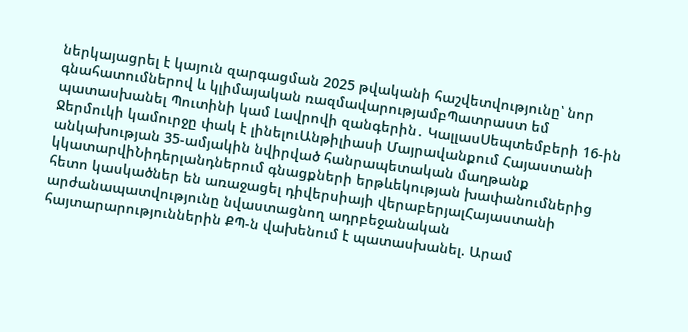ներկայացրել է կայուն զարգացման 2025 թվականի հաշվետվությունը՝ նոր գնահատումներով և կլիմայական ռազմավարությամբՊատրաստ եմ պատասխանել Պուտինի կամ Լավրովի զանգերին․ ԿալլասՍեպտեմբերի 16-ին Ջերմուկի կամուրջը փակ է լինելուԱնթիլիասի Մայրավանքում Հայաստանի անկախության 35-ամյակին նվիրված հանրապետական մաղթանք կկատարվիՆիդերլանդներում գնացքների երթևեկության խափանումներից հետո կասկածներ են առաջացել դիվերսիայի վերաբերյալՀայաստանի արժանապատվությունը նվաստացնող ադրբեջանական հայտարարություններին ՔՊ-ն վախենում է պատասխանել. Արամ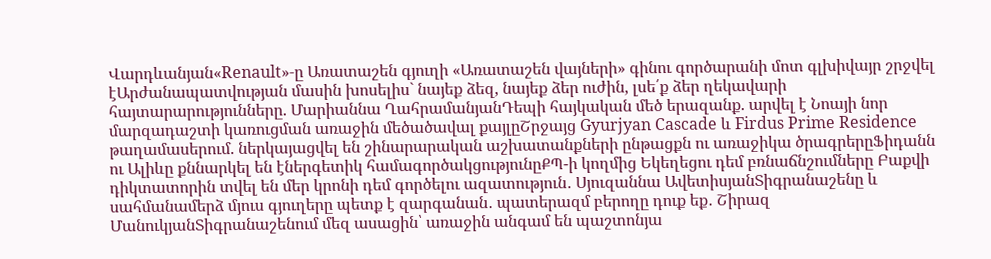Վարդևանյան«Renault»-ը Առատաշեն գյուղի «Առատաշեն վայների» գինու գործարանի մոտ գլխիվայր շրջվել էԱրժանապատվության մասին խոսելիս` նայեք ձեզ, նայեք ձեր ուժին, լսե՛ք ձեր ղեկավարի հայտարարությունները. Մարիաննա ՂահրամանյանԴեպի հայկական մեծ երազանք. արվել է Նոայի նոր մարզադաշտի կառուցման առաջին մեծածավալ քայլըՇրջայց Gyurjyan Cascade և Firdus Prime Residence թաղամասերում. ներկայացվել են շինարարական աշխատանքների ընթացքն ու առաջիկա ծրագրերըՖիդանն ու Ալիևը քննարկել են էներգետիկ համագործակցությունըՔՊ-ի կողմից Եկեղեցու դեմ բռնաճնշումները Բաքվի դիկտատորին տվել են մեր կրոնի դեմ գործելու ազատություն․ Սյուզաննա ԱվետիսյանՏիգրանաշենը և սահմանամերձ մյուս գյուղերը պետք է զարգանան․ պատերազմ բերողը դուք եք․ Շիրազ ՄանուկյանՏիգրանաշենում մեզ ասացին՝ առաջին անգամ են պաշտոնյա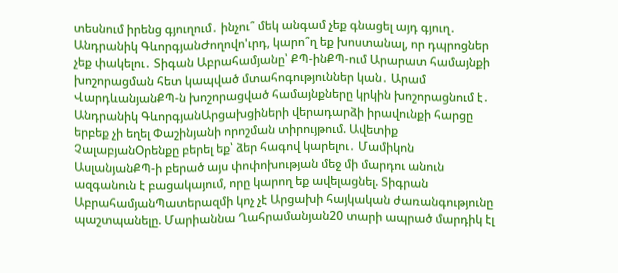տեսնում իրենց գյուղում․ ինչու՞ մեկ անգամ չեք գնացել այդ գյուղ․ Անդրանիկ ԳևորգյանԺողովո'ւրդ, կարո՞ղ եք խոստանալ, որ դպրոցներ չեք փակելու․ Տիգան Աբրահամյանը՝ ՔՊ-ինՔՊ-ում Արարատ համայնքի խոշորացման հետ կապված մտահոգություններ կան․ Արամ ՎարդևանյանՔՊ-ն խոշորացված համայնքները կրկին խոշորացնում է․ Անդրանիկ ԳևորգյանԱրցախցիների վերադարձի իրավունքի հարցը երբեք չի եղել Փաշինյանի որոշման տիրույթում. Ավետիք ՉալաբյանՕրենքը բերել եք՝ ձեր հագով կարելու․ Մամիկոն ԱսլանյանՔՊ-ի բերած այս փոփոխության մեջ մի մարդու անուն ազգանուն է բացակայում, որը կարող եք ավելացնել. Տիգրան ԱբրահամյանՊատերազմի կոչ չէ Արցախի հայկական ժառանգությունը պաշտպանելը. Մարիաննա Ղահրամանյան20 տարի ապրած մարդիկ էլ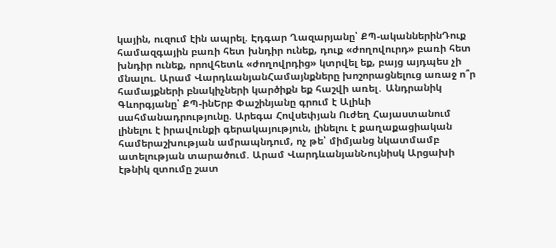կային, ուզում էին ապրել. Էդգար Ղազարյանը՝ ՔՊ-ականներինԴուք համազգային բառի հետ խնդիր ունեք, դուք «ժողովուրդ» բառի հետ խնդիր ունեք, որովհետև «ժողովրդից» կտրվել եք, բայց այդպես չի մնալու. Արամ ՎարդևանյանՀամայնքները խոշորացնելուց առաջ ո՞ր համայքների բնակիչների կարծիքն եք հաշվի առել․ Անդրանիկ Գևորգյանը՝ ՔՊ-ինԵրբ Փաշինյանը գրում է Ալիևի սահմանադրությունը. Արեգա Հովսեփյան Ուժեղ Հայաստանում լինելու է իրավունքի գերակայություն, լինելու է քաղաքացիական համերաշխության ամրապնդում, ոչ թե՝ միմյանց նկատմամբ ատելության տարածում. Արամ ՎարդևանյանՆույնիսկ Արցախի էթնիկ զտումը շատ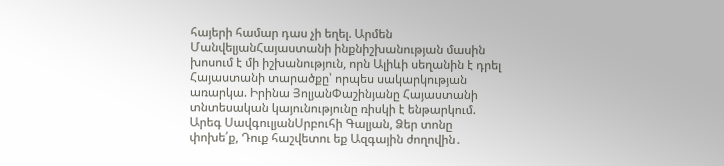հայերի համար դաս չի եղել. Արմեն ՄանվելյանՀայաստանի ինքնիշխանության մասին խոսում է մի իշխանություն, որն Ալիևի սեղանին է դրել Հայաստանի տարածքը՝ որպես սակարկության առարկա. Իրինա ՅոլյանՓաշինյանը Հայաստանի տնտեսական կայունությունը ռիսկի է ենթարկում. Արեգ ՍավգուլյանՍրբուհի Գալյան, Ձեր տոնը փոխե՛ք, Դուք հաշվետու եք Ազգային ժողովին․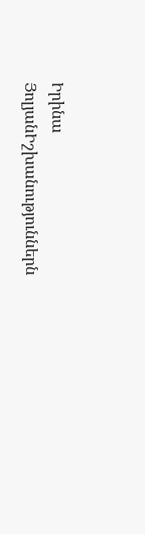Իրինա ՅոլյանԻշխանություններն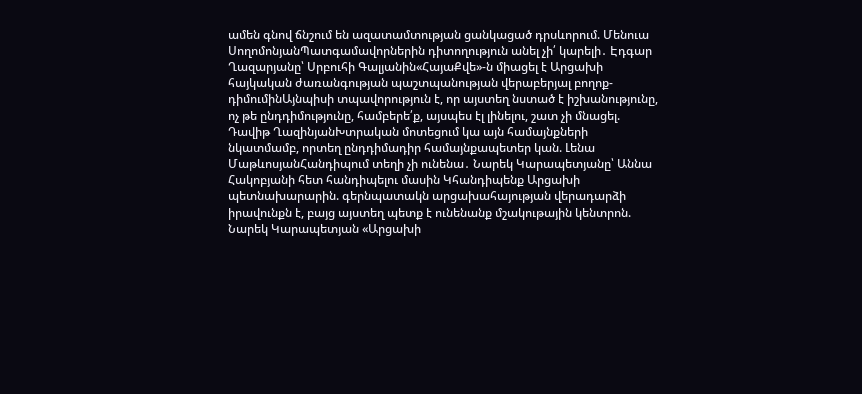ամեն գնով ճնշում են ազատամտության ցանկացած դրսևորում. Մենուա ՍողոմոնյանՊատգամավորներին դիտողություն անել չի՛ կարելի․ Էդգար Ղազարյանը՝ Սրբուհի Գալյանին«ՀայաՔվե»-ն միացել է Արցախի հայկական ժառանգության պաշտպանության վերաբերյալ բողոք-դիմումինԱյնպիսի տպավորություն է, որ այստեղ նստած է իշխանությունը, ոչ թե ընդդիմությունը, համբերե՛ք, այսպես էլ լինելու, շատ չի մնացել. Դավիթ ՂազինյանԽտրական մոտեցում կա այն համայնքների նկատմամբ, որտեղ ընդդիմադիր համայնքապետեր կան. Լենա ՄաթևոսյանՀանդիպում տեղի չի ունենա․ Նարեկ Կարապետյանը՝ Աննա Հակոբյանի հետ հանդիպելու մասին Կհանդիպենք Արցախի պետնախարարին. գերնպատակն արցախահայության վերադարձի իրավունքն է, բայց այստեղ պետք է ունենանք մշակութային կենտրոն. Նարեկ Կարապետյան «Արցախի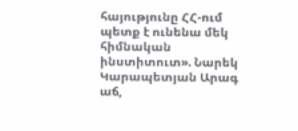հայությունը ՀՀ-ում պետք է ունենա մեկ հիմնական ինստիտուտ». Նարեկ Կարապետյան Արագ աճ,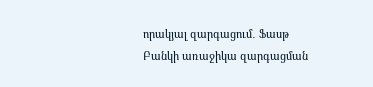որակյալ զարգացում․ Ֆասթ Բանկի առաջիկա զարգացման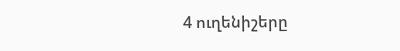4 ուղենիշերը